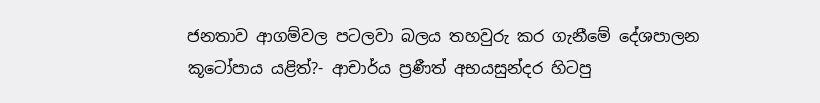ජනතාව ආගම්වල පටලවා බලය තහවුරු කර ගැනීමේ දේශපාලන කූටෝපාය යළිත්?- ආචාර්ය ප්‍රණීත් අභයසුන්දර හිටපු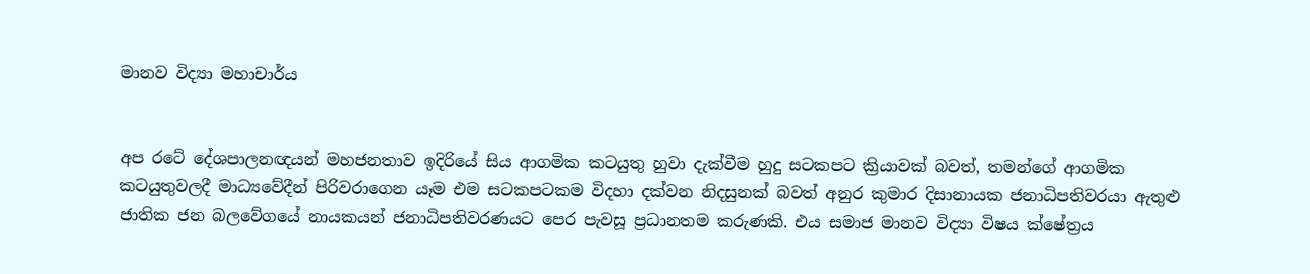මානව විද්‍යා මහාචාර්ය


අප රටේ දේශපාලනඥයන් මහජනතාව ඉදිරියේ සිය ආගමික කටයුතු හුවා දැක්වීම හුදු සටකපට ක්‍රියාවක් බවත්, තමන්ගේ ආගමික කටයුතුවලදී මාධ්‍යවේදීන් පිරිවරාගෙන යෑම එම සටකපටකම විදහා දක්වන නිදසුනක් බවත් අනුර කුමාර දිසානායක ජනාධිපතිවරයා ඇතුළු ජාතික ජන බලවේගයේ නායකයන් ජනාධිපතිවරණයට පෙර පැවසූ ප්‍රධානතම කරුණකි. එය සමාජ මානව විද්‍යා විෂය ක්ෂේත්‍රය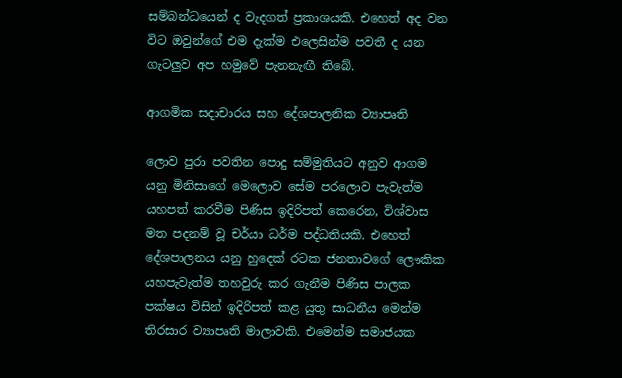සම්බන්ධයෙන් ද වැදගත් ප්‍රකාශයකි. එහෙත් අද වන විට ඔවුන්ගේ එම දැක්ම එලෙසින්ම පවතී ද යන ගැටලුව අප හමුවේ පැනනැඟී තිබේ.

ආගමික සදාචාරය සහ දේශපාලනික ව්‍යාපෘති

ලොව පුරා පවතින පොදු සම්මුතියට අනුව ආගම යනු මිනිසාගේ මෙලොව සේම පරලොව පැවැත්ම යහපත් කරවීම පිණිස ඉදිරිපත් කෙරෙන, විශ්වාස මත පදනම් වූ චර්යා ධර්ම පද්ධතියකි. එහෙත් දේශපාලනය යනු හුදෙක් රටක ජනතාවගේ ලෞකික යහපැවැත්ම තහවුරු කර ගැනීම පිණිස පාලක පක්ෂය විසින් ඉදිරිපත් කළ යුතු සාධනීය මෙන්ම තිරසාර ව්‍යාපෘති මාලාවකි. එමෙන්ම සමාජයක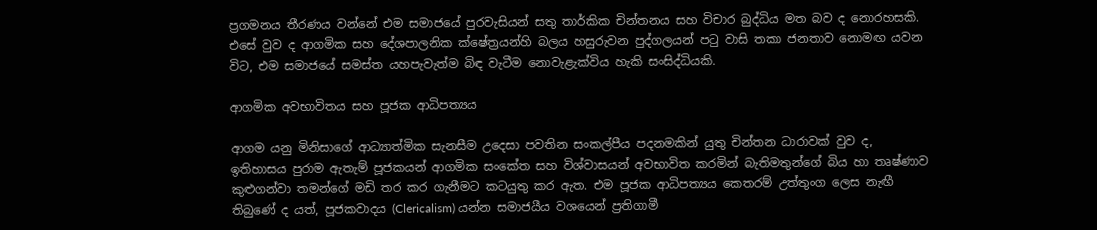ප්‍රගමනය තීරණය වන්නේ එම සමාජයේ පුරවැසියන් සතු තාර්කික චින්තනය සහ විචාර බුද්ධිය මත බව ද නොරහසකි. එසේ වුව ද ආගමික සහ දේශපාලනික ක්ෂේත්‍රයන්හි බලය හසුරුවන පුද්ගලයන් පටු වාසි තකා ජනතාව නොමඟ යවන විට, එම සමාජයේ සමස්ත යහපැවැත්ම බිඳ වැටීම නොවැළැක්විය හැකි සංසිද්ධියකි.

ආගමික අවභාවිතය සහ පූජක ආධිපත්‍යය

ආගම යනු මිනිසාගේ ආධ්‍යාත්මික සැනසීම උදෙසා පවතින සංකල්පීය පදනමකින් යුතු චින්තන ධාරාවක් වුව ද, ඉතිහාසය පුරාම ඇතැම් පූජකයන් ආගමික සංකේත සහ විශ්වාසයන් අවභාවිත කරමින් බැතිමතුන්ගේ බිය හා තෘෂ්ණාව කුළුගන්වා තමන්ගේ මඩි තර කර ගැනීමට කටයුතු කර ඇත. එම පූජක ආධිපත්‍යය කෙතරම් උත්තුංග ලෙස නැඟී තිබුණේ ද යත්, පූජකවාදය (Clericalism) යන්න සමාජයීය වශයෙන් ප්‍රතිගාමී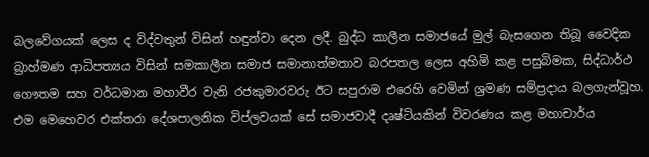බලවේගයක් ලෙස ද විද්වතුන් විසින් හඳුන්වා දෙන ලදී. බුද්ධ කාලීන සමාජයේ මුල් බැසගෙන තිබූ වෛදික බ්‍රාහ්මණ ආධිපත්‍යය විසින් සමකාලීන සමාජ සමානාත්මතාව බරපතල ලෙස අහිමි කළ පසුබිමක, සිද්ධාර්ථ ගෞතම සහ වර්ධමාන මහාවීර වැනි රජකුමාරවරු ඊට සපුරාම එරෙහි වෙමින් ශ්‍රමණ සම්ප්‍රදාය බලගැන්වූහ. එම මෙහෙවර එක්තරා දේශපාලනික විප්ලවයක් සේ සමාජවාදී දෘෂ්ටියකින් විවරණය කළ මහාචාර්ය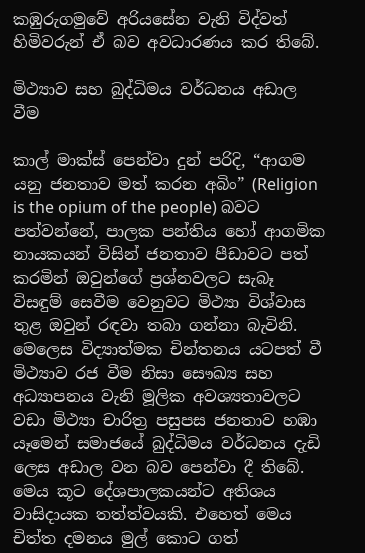කඹුරුගමුවේ අරියසේන වැනි විද්වත් හිමිවරුන් ඒ බව අවධාරණය කර තිබේ.

මිථ්‍යාව සහ බුද්ධිමය වර්ධනය අඩාල වීම

කාල් මාක්ස් පෙන්වා දුන් පරිදි, “ආගම යනු ජනතාව මත් කරන අබිං” (Religion is the opium of the people) බවට පත්වන්නේ, පාලක පන්තිය හෝ ආගමික නායකයන් විසින් ජනතාව පීඩාවට පත් කරමින් ඔවුන්ගේ ප්‍රශ්නවලට සැබෑ විසඳුම් සෙවීම වෙනුවට මිථ්‍යා විශ්වාස තුළ ඔවුන් රඳවා තබා ගන්නා බැවිනි. මෙලෙස විද්‍යාත්මක චින්තනය යටපත් වී මිථ්‍යාව රජ වීම නිසා සෞඛ්‍ය සහ අධ්‍යාපනය වැනි මූලික අවශ්‍යතාවලට වඩා මිථ්‍යා චාරිත්‍ර පසුපස ජනතාව හඹා යෑමෙන් සමාජයේ බුද්ධිමය වර්ධනය දැඩි ලෙස අඩාල වන බව පෙන්වා දී තිබේ. මෙය කූට දේශපාලකයන්ට අතිශය වාසිදායක තත්ත්වයකි. එහෙත් මෙය චිත්ත දමනය මුල් කොට ගත්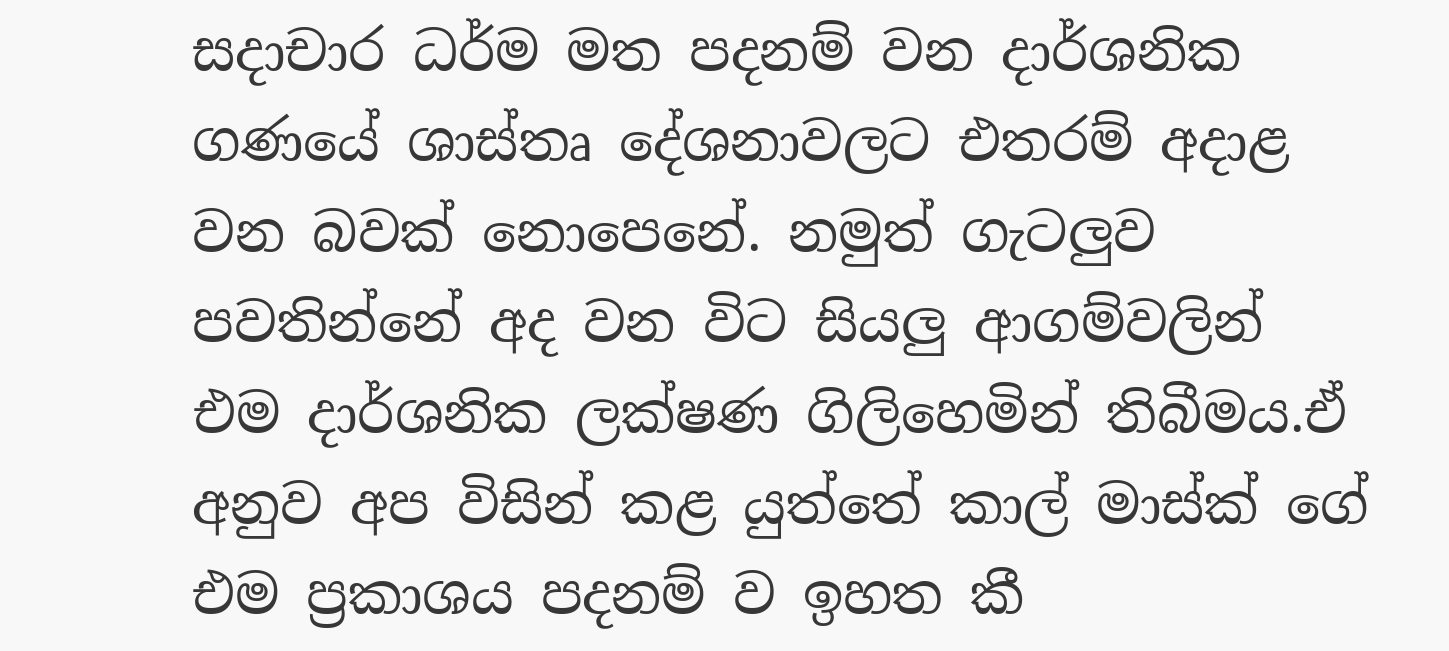සදාචාර ධර්ම මත පදනම් වන දාර්ශනික ගණයේ ශාස්තෘ දේශනාවලට එතරම් අදාළ වන බවක් නොපෙනේ. නමුත් ගැටලුව පවතින්නේ අද වන විට සියලු ආගම්වලින් එම දාර්ශනික ලක්ෂණ ගිලිහෙමින් තිබීමය.ඒ අනුව අප විසින් කළ යුත්තේ කාල් මාස්ක් ගේ එම ප්‍රකාශය පදනම් ව ඉහත කී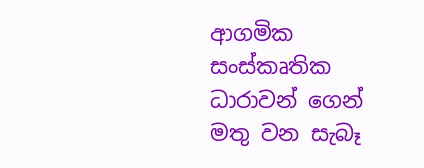ආගමික සංස්කෘතික ධාරාවන් ගෙන් මතු වන සැබෑ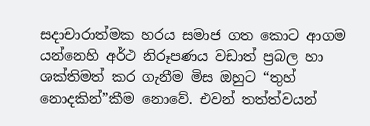සදාචාරාත්මක හරය සමාජ ගත කොට ආගම යන්නෙහි අර්ථ නිරූපණය වඩාත් ප්‍රබල හා ශක්තිමත් කර ගැනීම මිස ඔහුට “තුහ් නොදකින්”කීම නොවේ. එවන් තත්ත්වයන්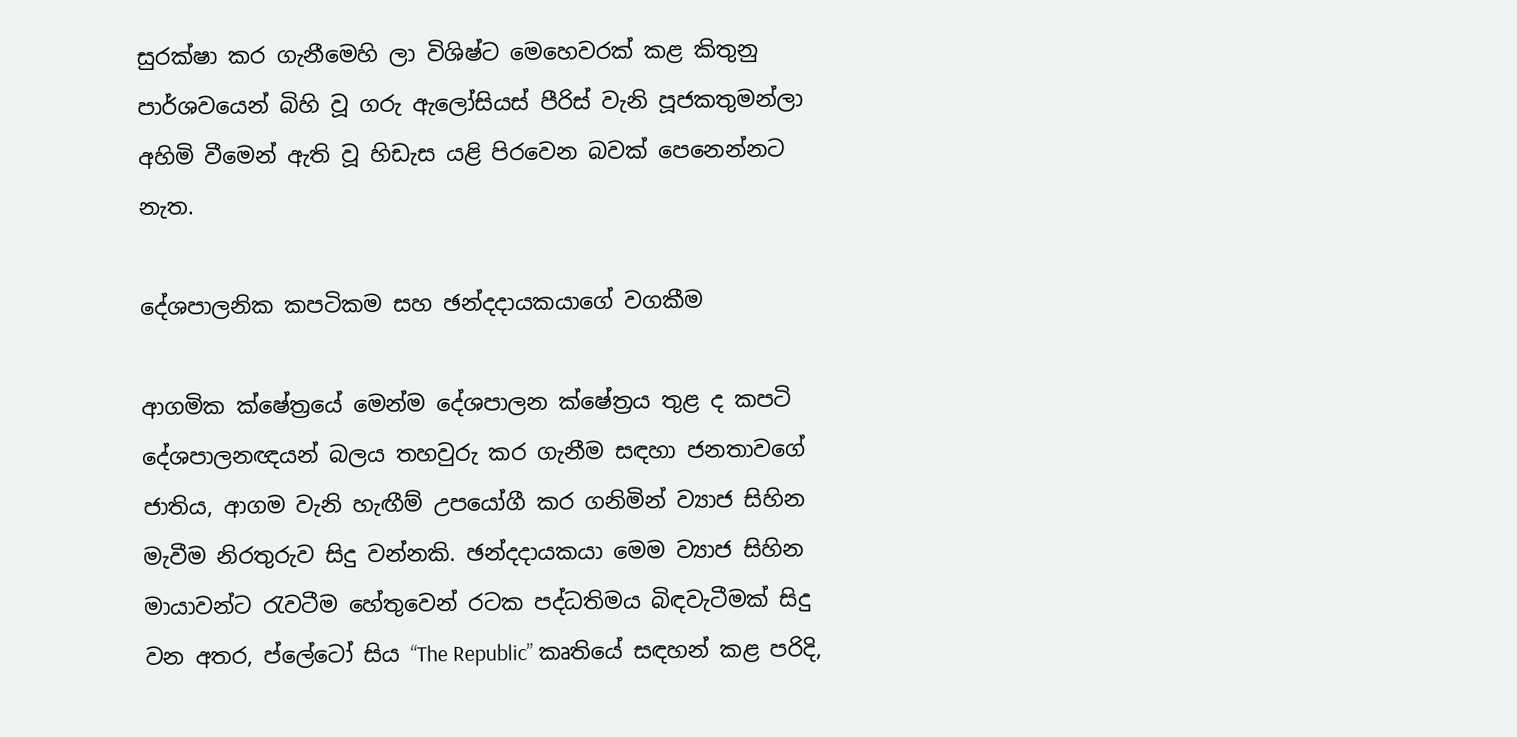සුරක්ෂා කර ගැනීමෙහි ලා විශිෂ්ට මෙහෙවරක් කළ කිතුනු පාර්ශවයෙන් බිහි වූ ගරු ඇලෝසියස් පීරිස් වැනි පූජකතුමන්ලා අහිමි වීමෙන් ඇති වූ හිඩැස යළි පිරවෙන බවක් පෙනෙන්නට නැත.

දේශපාලනික කපටිකම සහ ඡන්දදායකයාගේ වගකීම

ආගමික ක්ෂේත්‍රයේ මෙන්ම දේශපාලන ක්ෂේත්‍රය තුළ ද කපටි දේශපාලනඥයන් බලය තහවුරු කර ගැනීම සඳහා ජනතාවගේ ජාතිය, ආගම වැනි හැඟීම් උපයෝගී කර ගනිමින් ව්‍යාජ සිහින මැවීම නිරතුරුව සිදු වන්නකි. ඡන්දදායකයා මෙම ව්‍යාජ සිහින මායාවන්ට රැවටීම හේතුවෙන් රටක පද්ධතිමය බිඳවැටීමක් සිදු වන අතර, ප්ලේටෝ සිය “The Republic” කෘතියේ සඳහන් කළ පරිදි,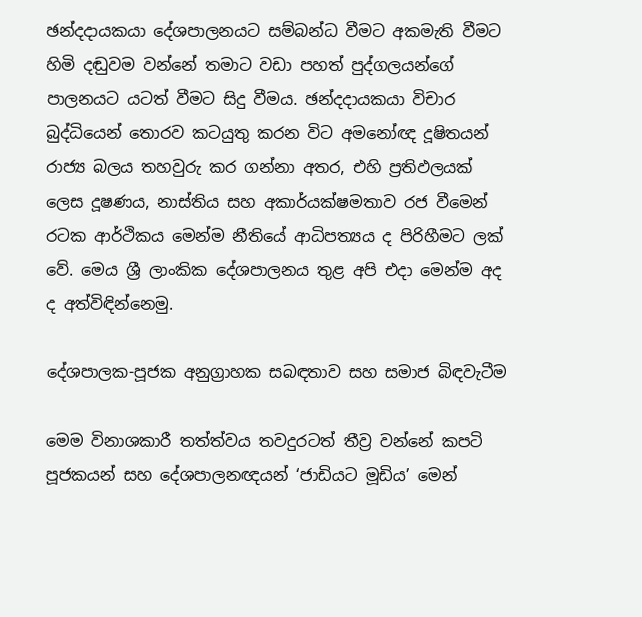ඡන්දදායකයා දේශපාලනයට සම්බන්ධ වීමට අකමැති වීමට හිමි දඬුවම වන්නේ තමාට වඩා පහත් පුද්ගලයන්ගේ පාලනයට යටත් වීමට සිදු වීමය. ඡන්දදායකයා විචාර බුද්ධියෙන් තොරව කටයුතු කරන විට අමනෝඥ දූෂිතයන් රාජ්‍ය බලය තහවුරු කර ගන්නා අතර, එහි ප්‍රතිඵලයක් ලෙස දූෂණය, නාස්තිය සහ අකාර්යක්ෂමතාව රජ වීමෙන් රටක ආර්ථිකය මෙන්ම නීතියේ ආධිපත්‍යය ද පිරිහීමට ලක් වේ. මෙය ශ්‍රී ලාංකික දේශපාලනය තුළ අපි එදා මෙන්ම අද ද අත්විඳින්නෙමු.

දේශපාලක-පූජක අනුග්‍රාහක සබඳතාව සහ සමාජ බිඳවැටීම

මෙම විනාශකාරී තත්ත්වය තවදුරටත් තීව්‍ර වන්නේ කපටි පූජකයන් සහ දේශපාලනඥයන් ‘ජාඩියට මූඩිය’ මෙන්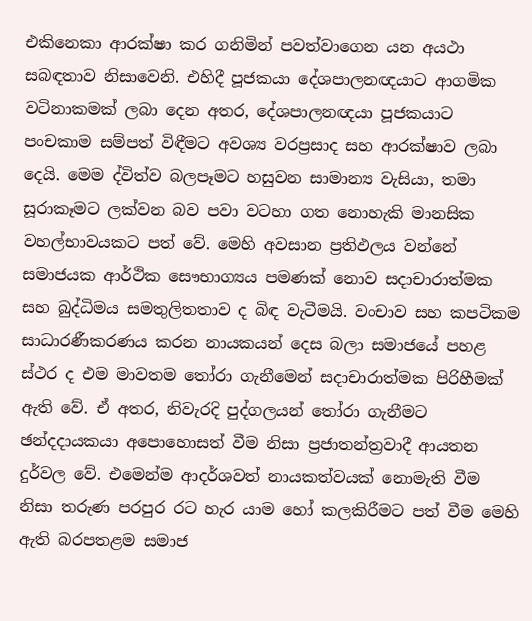එකිනෙකා ආරක්ෂා කර ගනිමින් පවත්වාගෙන යන අයථා සබඳතාව නිසාවෙනි. එහිදී පූජකයා දේශපාලනඥයාට ආගමික වටිනාකමක් ලබා දෙන අතර, දේශපාලනඥයා පූජකයාට පංචකාම සම්පත් විඳීමට අවශ්‍ය වරප්‍රසාද සහ ආරක්ෂාව ලබා දෙයි. මෙම ද්විත්ව බලපෑමට හසුවන සාමාන්‍ය වැසියා, තමා සූරාකෑමට ලක්වන බව පවා වටහා ගත නොහැකි මානසික වහල්භාවයකට පත් වේ. මෙහි අවසාන ප්‍රතිඵලය වන්නේ සමාජයක ආර්ථික සෞභාග්‍යය පමණක් නොව සදාචාරාත්මක සහ බුද්ධිමය සමතුලිතතාව ද බිඳ වැටීමයි. වංචාව සහ කපටිකම සාධාරණීකරණය කරන නායකයන් දෙස බලා සමාජයේ පහළ ස්ථර ද එම මාවතම තෝරා ගැනීමෙන් සදාචාරාත්මක පිරිහීමක් ඇති වේ. ඒ අතර, නිවැරදි පුද්ගලයන් තෝරා ගැනීමට ඡන්දදායකයා අපොහොසත් වීම නිසා ප්‍රජාතන්ත්‍රවාදී ආයතන දුර්වල වේ. එමෙන්ම ආදර්ශවත් නායකත්වයක් නොමැති වීම නිසා තරුණ පරපුර රට හැර යාම හෝ කලකිරීමට පත් වීම මෙහි ඇති බරපතළම සමාජ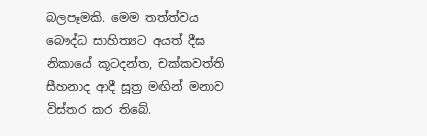බලපෑමකි. මෙම තත්ත්වය බෞද්ධ සාහිත්‍යට අයත් දීඝ නිකායේ කූටදන්ත, චක්කවත්ති සීහනාද ආදී සූත්‍ර මඟින් මනාව විස්තර කර තිබේ.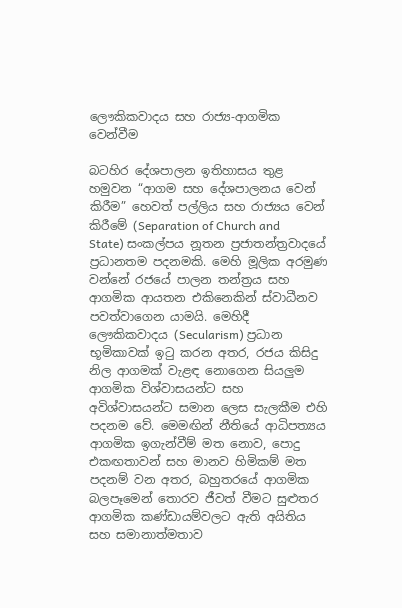ලෞකිකවාදය සහ රාජ්‍ය-ආගමික වෙන්වීම

බටහිර දේශපාලන ඉතිහාසය තුළ හමුවන “ආගම සහ දේශපාලනය වෙන් කිරීම” හෙවත් පල්ලිය සහ රාජ්‍යය වෙන් කිරීමේ (Separation of Church and State) සංකල්පය නූතන ප්‍රජාතන්ත්‍රවාදයේ ප්‍රධානතම පදනමකි. මෙහි මූලික අරමුණ වන්නේ රජයේ පාලන තන්ත්‍රය සහ ආගමික ආයතන එකිනෙකින් ස්වාධීනව පවත්වාගෙන යාමයි. මෙහිදී ලෞකිකවාදය (Secularism) ප්‍රධාන භූමිකාවක් ඉටු කරන අතර, රජය කිසිදු නිල ආගමක් වැළඳ නොගෙන සියලුම ආගමික විශ්වාසයන්ට සහ අවිශ්වාසයන්ට සමාන ලෙස සැලකීම එහි පදනම වේ. මෙමඟින් නීතියේ ආධිපත්‍යය ආගමික ඉගැන්වීම් මත නොව, පොදු එකඟතාවන් සහ මානව හිමිකම් මත පදනම් වන අතර, බහුතරයේ ආගමික බලපෑමෙන් තොරව ජීවත් වීමට සුළුතර ආගමික කණ්ඩායම්වලට ඇති අයිතිය සහ සමානාත්මතාව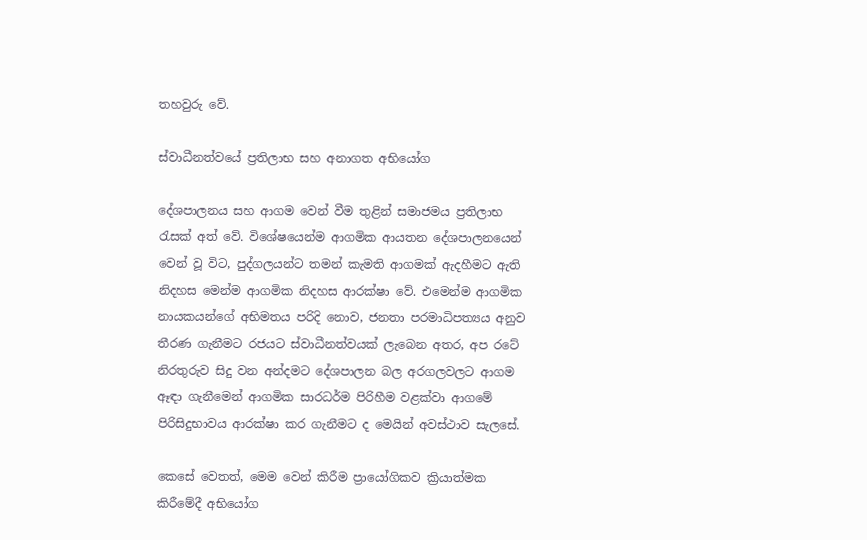තහවුරු වේ.

ස්වාධීනත්වයේ ප්‍රතිලාභ සහ අනාගත අභියෝග

දේශපාලනය සහ ආගම වෙන් වීම තුළින් සමාජමය ප්‍රතිලාභ රැසක් අත් වේ. විශේෂයෙන්ම ආගමික ආයතන දේශපාලනයෙන් වෙන් වූ විට, පුද්ගලයන්ට තමන් කැමති ආගමක් ඇදහීමට ඇති නිදහස මෙන්ම ආගමික නිදහස ආරක්ෂා වේ. එමෙන්ම ආගමික නායකයන්ගේ අභිමතය පරිදි නොව, ජනතා පරමාධිපත්‍යය අනුව තීරණ ගැනීමට රජයට ස්වාධීනත්වයක් ලැබෙන අතර, අප රටේ නිරතුරුව සිදු වන අන්දමට දේශපාලන බල අරගලවලට ආගම ඈඳා ගැනීමෙන් ආගමික සාරධර්ම පිරිහීම වළක්වා ආගමේ පිරිසිදුභාවය ආරක්ෂා කර ගැනීමට ද මෙයින් අවස්ථාව සැලසේ.

කෙසේ වෙතත්, මෙම වෙන් කිරීම ප්‍රායෝගිකව ක්‍රියාත්මක කිරීමේදී අභියෝග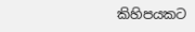කිහිපයකට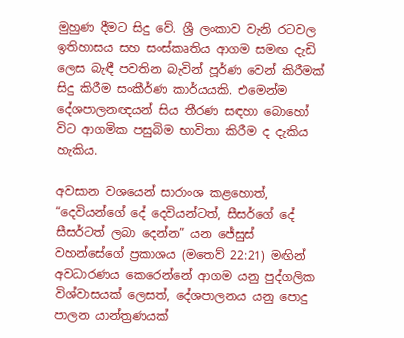මුහුණ දීමට සිදු වේ. ශ්‍රී ලංකාව වැනි රටවල ඉතිහාසය සහ සංස්කෘතිය ආගම සමඟ දැඩි ලෙස බැඳී පවතින බැවින් පූර්ණ වෙන් කිරීමක් සිදු කිරීම සංකීර්ණ කාර්යයකි. එමෙන්ම දේශපාලනඥයන් සිය තීරණ සඳහා බොහෝ විට ආගමික පසුබිම භාවිතා කිරීම ද දැකිය හැකිය.

අවසාන වශයෙන් සාරාංශ කළහොත්, “දෙවියන්ගේ දේ දෙවියන්ටත්, සීසර්ගේ දේ සීසර්ටත් ලබා දෙන්න” යන ජේසුස් වහන්සේගේ ප්‍රකාශය (මතෙව් 22:21) මඟින් අවධාරණය කෙරෙන්නේ ආගම යනු පුද්ගලික විශ්වාසයක් ලෙසත්, දේශපාලනය යනු පොදු පාලන යාන්ත්‍රණයක්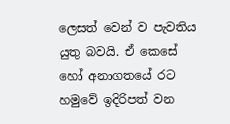ලෙසත් වෙන් ව පැවතිය යුතු බවයි. ඒ කෙසේ හෝ අනාගතයේ රට හමුවේ ඉදිරිපත් වන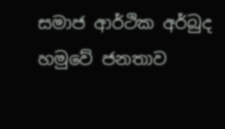සමාජ ආර්ථික අර්බුද හමුවේ ජනතාව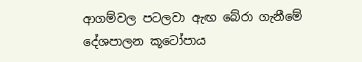ආගම්වල පටලවා ඇඟ බේරා ගැනීමේ දේශපාලන කූටෝපාය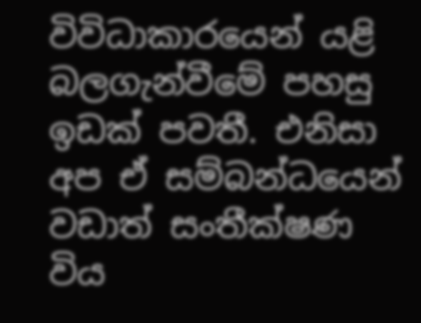විවිධාකාරයෙන් යළි බලගැන්වීමේ පහසු ඉඩක් පවතී. එනිසා අප ඒ සම්බන්ධයෙන් වඩාත් සංතීක්ෂණ විය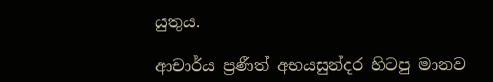යුතුය.

ආචාර්ය ප්‍රණීත් අභයසුන්දර හිටපු මානව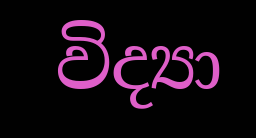විද්‍යා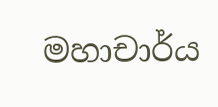මහාචාර්ය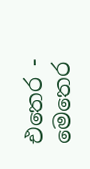එතෙර - මෙතෙර